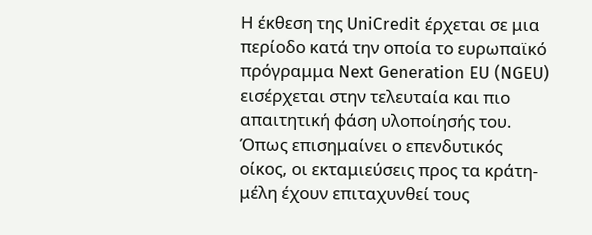Η έκθεση της UniCredit έρχεται σε μια περίοδο κατά την οποία το ευρωπαϊκό πρόγραμμα Next Generation EU (NGEU) εισέρχεται στην τελευταία και πιο απαιτητική φάση υλοποίησής του. Όπως επισημαίνει ο επενδυτικός οίκος, οι εκταμιεύσεις προς τα κράτη-μέλη έχουν επιταχυνθεί τους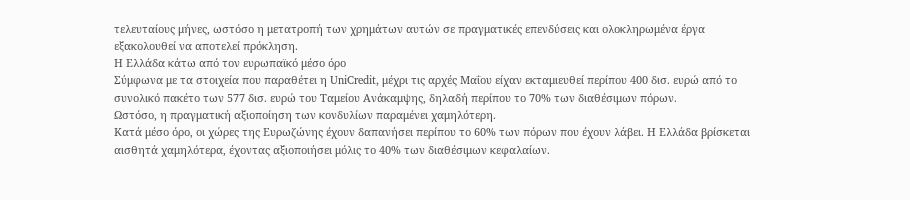τελευταίους μήνες, ωστόσο η μετατροπή των χρημάτων αυτών σε πραγματικές επενδύσεις και ολοκληρωμένα έργα εξακολουθεί να αποτελεί πρόκληση.
Η Ελλάδα κάτω από τον ευρωπαϊκό μέσο όρο
Σύμφωνα με τα στοιχεία που παραθέτει η UniCredit, μέχρι τις αρχές Μαΐου είχαν εκταμιευθεί περίπου 400 δισ. ευρώ από το συνολικό πακέτο των 577 δισ. ευρώ του Ταμείου Ανάκαμψης, δηλαδή περίπου το 70% των διαθέσιμων πόρων.
Ωστόσο, η πραγματική αξιοποίηση των κονδυλίων παραμένει χαμηλότερη.
Κατά μέσο όρο, οι χώρες της Ευρωζώνης έχουν δαπανήσει περίπου το 60% των πόρων που έχουν λάβει. Η Ελλάδα βρίσκεται αισθητά χαμηλότερα, έχοντας αξιοποιήσει μόλις το 40% των διαθέσιμων κεφαλαίων.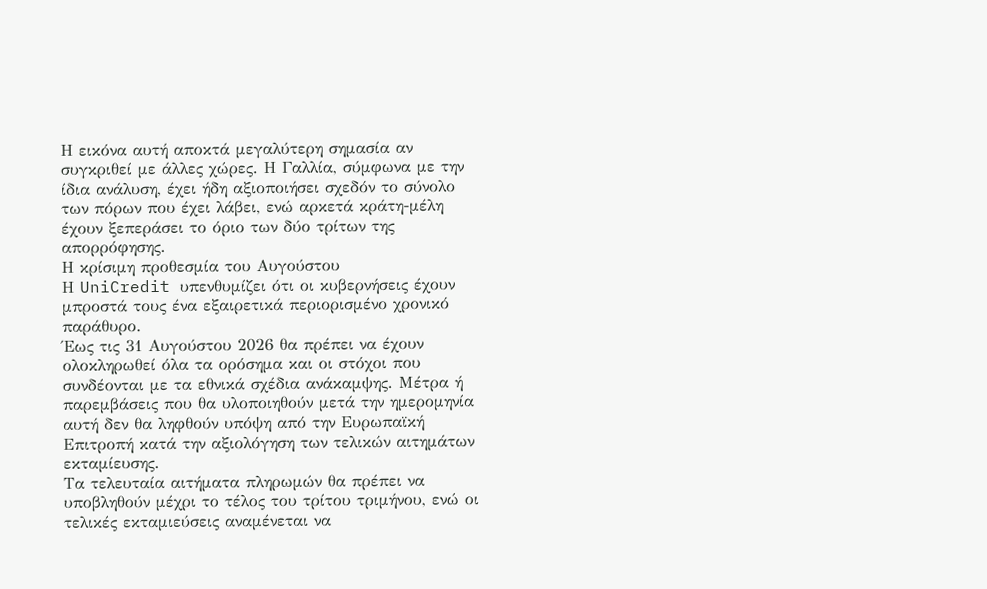Η εικόνα αυτή αποκτά μεγαλύτερη σημασία αν συγκριθεί με άλλες χώρες. Η Γαλλία, σύμφωνα με την ίδια ανάλυση, έχει ήδη αξιοποιήσει σχεδόν το σύνολο των πόρων που έχει λάβει, ενώ αρκετά κράτη-μέλη έχουν ξεπεράσει το όριο των δύο τρίτων της απορρόφησης.
Η κρίσιμη προθεσμία του Αυγούστου
Η UniCredit υπενθυμίζει ότι οι κυβερνήσεις έχουν μπροστά τους ένα εξαιρετικά περιορισμένο χρονικό παράθυρο.
Έως τις 31 Αυγούστου 2026 θα πρέπει να έχουν ολοκληρωθεί όλα τα ορόσημα και οι στόχοι που συνδέονται με τα εθνικά σχέδια ανάκαμψης. Μέτρα ή παρεμβάσεις που θα υλοποιηθούν μετά την ημερομηνία αυτή δεν θα ληφθούν υπόψη από την Ευρωπαϊκή Επιτροπή κατά την αξιολόγηση των τελικών αιτημάτων εκταμίευσης.
Τα τελευταία αιτήματα πληρωμών θα πρέπει να υποβληθούν μέχρι το τέλος του τρίτου τριμήνου, ενώ οι τελικές εκταμιεύσεις αναμένεται να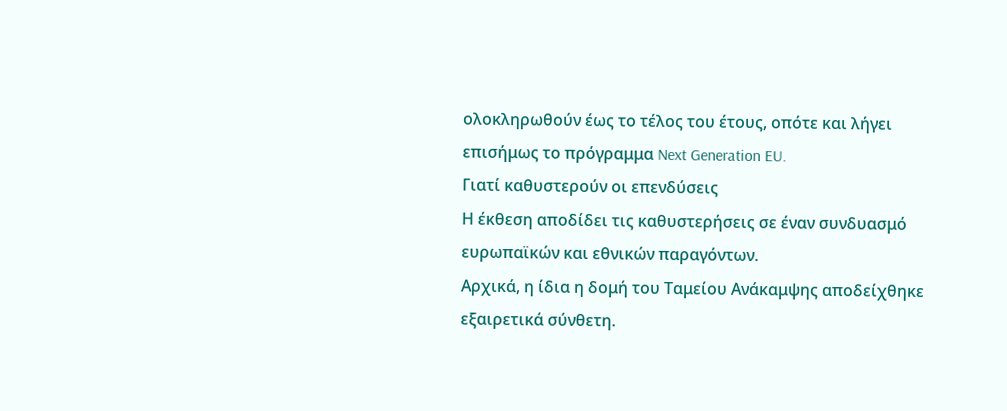ολοκληρωθούν έως το τέλος του έτους, οπότε και λήγει επισήμως το πρόγραμμα Next Generation EU.
Γιατί καθυστερούν οι επενδύσεις
Η έκθεση αποδίδει τις καθυστερήσεις σε έναν συνδυασμό ευρωπαϊκών και εθνικών παραγόντων.
Αρχικά, η ίδια η δομή του Ταμείου Ανάκαμψης αποδείχθηκε εξαιρετικά σύνθετη.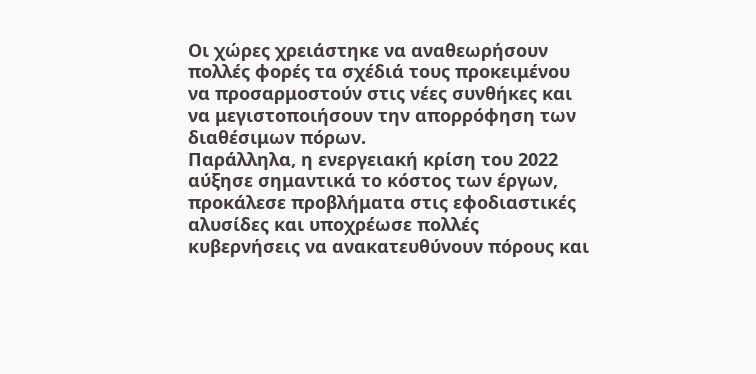Οι χώρες χρειάστηκε να αναθεωρήσουν πολλές φορές τα σχέδιά τους προκειμένου να προσαρμοστούν στις νέες συνθήκες και να μεγιστοποιήσουν την απορρόφηση των διαθέσιμων πόρων.
Παράλληλα, η ενεργειακή κρίση του 2022 αύξησε σημαντικά το κόστος των έργων, προκάλεσε προβλήματα στις εφοδιαστικές αλυσίδες και υποχρέωσε πολλές κυβερνήσεις να ανακατευθύνουν πόρους και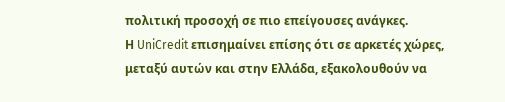πολιτική προσοχή σε πιο επείγουσες ανάγκες.
Η UniCredit επισημαίνει επίσης ότι σε αρκετές χώρες, μεταξύ αυτών και στην Ελλάδα, εξακολουθούν να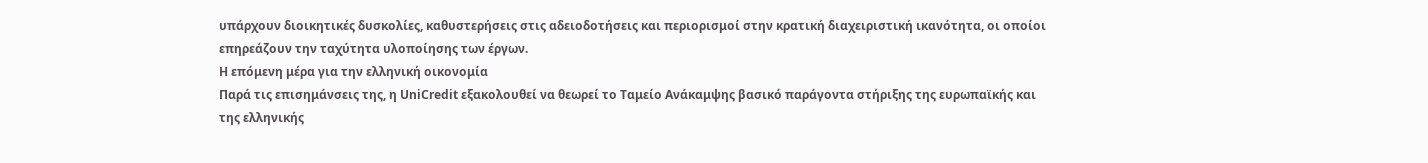υπάρχουν διοικητικές δυσκολίες, καθυστερήσεις στις αδειοδοτήσεις και περιορισμοί στην κρατική διαχειριστική ικανότητα, οι οποίοι επηρεάζουν την ταχύτητα υλοποίησης των έργων.
Η επόμενη μέρα για την ελληνική οικονομία
Παρά τις επισημάνσεις της, η UniCredit εξακολουθεί να θεωρεί το Ταμείο Ανάκαμψης βασικό παράγοντα στήριξης της ευρωπαϊκής και της ελληνικής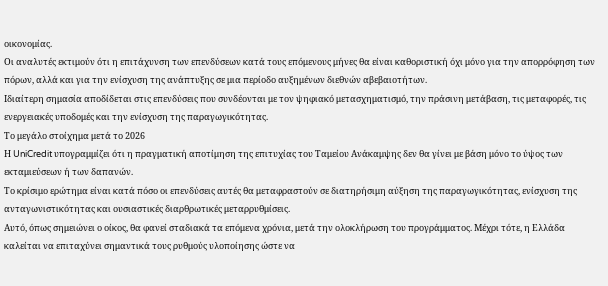οικονομίας.
Οι αναλυτές εκτιμούν ότι η επιτάχυνση των επενδύσεων κατά τους επόμενους μήνες θα είναι καθοριστική όχι μόνο για την απορρόφηση των πόρων, αλλά και για την ενίσχυση της ανάπτυξης σε μια περίοδο αυξημένων διεθνών αβεβαιοτήτων.
Ιδιαίτερη σημασία αποδίδεται στις επενδύσεις που συνδέονται με τον ψηφιακό μετασχηματισμό, την πράσινη μετάβαση, τις μεταφορές, τις ενεργειακές υποδομές και την ενίσχυση της παραγωγικότητας.
Το μεγάλο στοίχημα μετά το 2026
Η UniCredit υπογραμμίζει ότι η πραγματική αποτίμηση της επιτυχίας του Ταμείου Ανάκαμψης δεν θα γίνει με βάση μόνο το ύψος των εκταμιεύσεων ή των δαπανών.
Το κρίσιμο ερώτημα είναι κατά πόσο οι επενδύσεις αυτές θα μεταφραστούν σε διατηρήσιμη αύξηση της παραγωγικότητας, ενίσχυση της ανταγωνιστικότητας και ουσιαστικές διαρθρωτικές μεταρρυθμίσεις.
Αυτό, όπως σημειώνει ο οίκος, θα φανεί σταδιακά τα επόμενα χρόνια, μετά την ολοκλήρωση του προγράμματος. Μέχρι τότε, η Ελλάδα καλείται να επιταχύνει σημαντικά τους ρυθμούς υλοποίησης ώστε να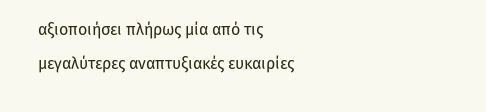αξιοποιήσει πλήρως μία από τις μεγαλύτερες αναπτυξιακές ευκαιρίες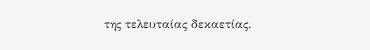της τελευταίας δεκαετίας.